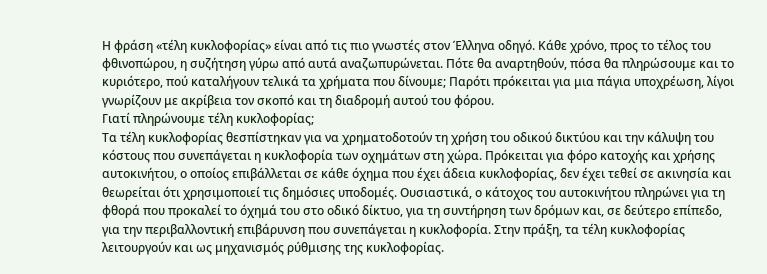Η φράση «τέλη κυκλοφορίας» είναι από τις πιο γνωστές στον Έλληνα οδηγό. Κάθε χρόνο, προς το τέλος του φθινοπώρου, η συζήτηση γύρω από αυτά αναζωπυρώνεται. Πότε θα αναρτηθούν, πόσα θα πληρώσουμε και το κυριότερο, πού καταλήγουν τελικά τα χρήματα που δίνουμε; Παρότι πρόκειται για μια πάγια υποχρέωση, λίγοι γνωρίζουν με ακρίβεια τον σκοπό και τη διαδρομή αυτού του φόρου.
Γιατί πληρώνουμε τέλη κυκλοφορίας;
Τα τέλη κυκλοφορίας θεσπίστηκαν για να χρηματοδοτούν τη χρήση του οδικού δικτύου και την κάλυψη του κόστους που συνεπάγεται η κυκλοφορία των οχημάτων στη χώρα. Πρόκειται για φόρο κατοχής και χρήσης αυτοκινήτου, ο οποίος επιβάλλεται σε κάθε όχημα που έχει άδεια κυκλοφορίας, δεν έχει τεθεί σε ακινησία και θεωρείται ότι χρησιμοποιεί τις δημόσιες υποδομές. Ουσιαστικά, ο κάτοχος του αυτοκινήτου πληρώνει για τη φθορά που προκαλεί το όχημά του στο οδικό δίκτυο, για τη συντήρηση των δρόμων και, σε δεύτερο επίπεδο, για την περιβαλλοντική επιβάρυνση που συνεπάγεται η κυκλοφορία. Στην πράξη, τα τέλη κυκλοφορίας λειτουργούν και ως μηχανισμός ρύθμισης της κυκλοφορίας.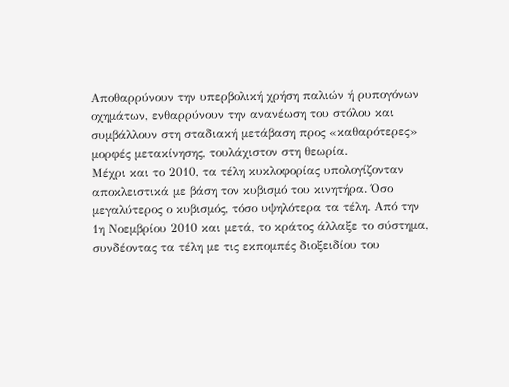Αποθαρρύνουν την υπερβολική χρήση παλιών ή ρυπογόνων οχημάτων, ενθαρρύνουν την ανανέωση του στόλου και συμβάλλουν στη σταδιακή μετάβαση προς «καθαρότερες» μορφές μετακίνησης, τουλάχιστον στη θεωρία.
Μέχρι και το 2010, τα τέλη κυκλοφορίας υπολογίζονταν αποκλειστικά με βάση τον κυβισμό του κινητήρα. Όσο μεγαλύτερος ο κυβισμός, τόσο υψηλότερα τα τέλη. Από την 1η Νοεμβρίου 2010 και μετά, το κράτος άλλαξε το σύστημα, συνδέοντας τα τέλη με τις εκπομπές διοξειδίου του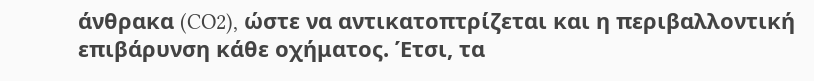άνθρακα (CO2), ώστε να αντικατοπτρίζεται και η περιβαλλοντική επιβάρυνση κάθε οχήματος. Έτσι, τα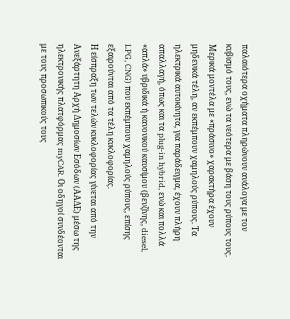παλαιότερα οχήματα πληρώνουν ανάλογα με τον κυβισμό τους, ενώ τα νεότερα με βάση τους ρύπους τους. Μερικά μοντέλα με «πράσινο» χαρακτήρα έχουν μηδενικά τέλη, αν εκπέμπουν χαμηλούς ρύπους. Τα ηλεκτρικά αυτοκίνητα, για παράδειγμα, έχουν πλήρη απαλλαγή, όπως και τα plug-in hybrid, ενώ και πολλά «απλά» υβριδικά ή κανονικού καυσίμου (βενζίνης, diesel, LPG, CNG) που εκπέμπουν χαμηλούς ρύπους, επίσης εξαιρούνται από τα τέλη κυκλοφορίας.
Η είσπραξη των τελών κυκλοφορίας γίνεται από την Ανεξάρτητη Αρχή Δημοσίων Εσόδων (ΑΑΔΕ) μέσω της ηλεκτρονικής πλατφόρμας myCAR. Οι οδηγοί συνδέονται με τους προσωπικούς τους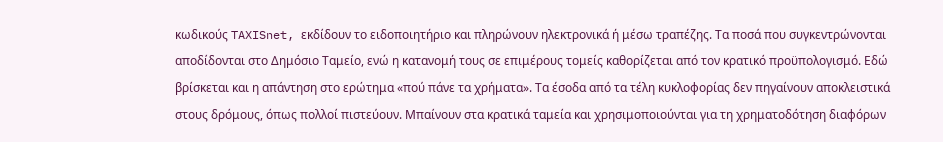κωδικούς TAXISnet, εκδίδουν το ειδοποιητήριο και πληρώνουν ηλεκτρονικά ή μέσω τραπέζης. Τα ποσά που συγκεντρώνονται αποδίδονται στο Δημόσιο Ταμείο, ενώ η κατανομή τους σε επιμέρους τομείς καθορίζεται από τον κρατικό προϋπολογισμό. Εδώ βρίσκεται και η απάντηση στο ερώτημα «πού πάνε τα χρήματα». Τα έσοδα από τα τέλη κυκλοφορίας δεν πηγαίνουν αποκλειστικά στους δρόμους, όπως πολλοί πιστεύουν. Μπαίνουν στα κρατικά ταμεία και χρησιμοποιούνται για τη χρηματοδότηση διαφόρων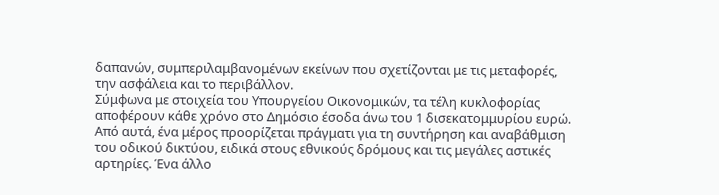δαπανών, συμπεριλαμβανομένων εκείνων που σχετίζονται με τις μεταφορές, την ασφάλεια και το περιβάλλον.
Σύμφωνα με στοιχεία του Υπουργείου Οικονομικών, τα τέλη κυκλοφορίας αποφέρουν κάθε χρόνο στο Δημόσιο έσοδα άνω του 1 δισεκατομμυρίου ευρώ. Από αυτά, ένα μέρος προορίζεται πράγματι για τη συντήρηση και αναβάθμιση του οδικού δικτύου, ειδικά στους εθνικούς δρόμους και τις μεγάλες αστικές αρτηρίες. Ένα άλλο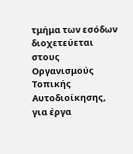τμήμα των εσόδων διοχετεύεται στους Οργανισμούς Τοπικής Αυτοδιοίκησης, για έργα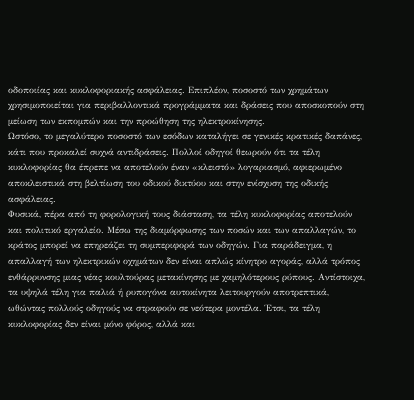οδοποιίας και κυκλοφοριακής ασφάλειας. Επιπλέον, ποσοστό των χρημάτων χρησιμοποιείται για περιβαλλοντικά προγράμματα και δράσεις που αποσκοπούν στη μείωση των εκπομπών και την προώθηση της ηλεκτροκίνησης.
Ωστόσο, το μεγαλύτερο ποσοστό των εσόδων καταλήγει σε γενικές κρατικές δαπάνες, κάτι που προκαλεί συχνά αντιδράσεις. Πολλοί οδηγοί θεωρούν ότι τα τέλη κυκλοφορίας θα έπρεπε να αποτελούν έναν «κλειστό» λογαριασμό, αφιερωμένο αποκλειστικά στη βελτίωση του οδικού δικτύου και στην ενίσχυση της οδικής ασφάλειας.
Φυσικά, πέρα από τη φορολογική τους διάσταση, τα τέλη κυκλοφορίας αποτελούν και πολιτικό εργαλείο. Μέσω της διαμόρφωσης των ποσών και των απαλλαγών, το κράτος μπορεί να επηρεάζει τη συμπεριφορά των οδηγών. Για παράδειγμα, η απαλλαγή των ηλεκτρικών οχημάτων δεν είναι απλώς κίνητρο αγοράς, αλλά τρόπος ενθάρρυνσης μιας νέας κουλτούρας μετακίνησης με χαμηλότερους ρύπους. Αντίστοιχα, τα υψηλά τέλη για παλιά ή ρυπογόνα αυτοκίνητα λειτουργούν αποτρεπτικά, ωθώντας πολλούς οδηγούς να στραφούν σε νεότερα μοντέλα. Έτσι, τα τέλη κυκλοφορίας δεν είναι μόνο φόρος, αλλά και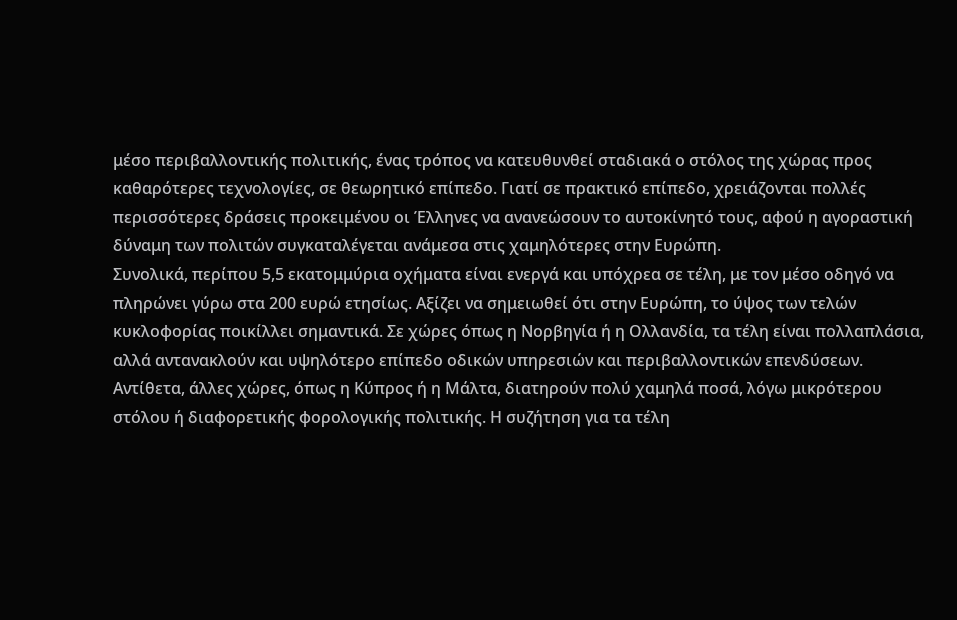μέσο περιβαλλοντικής πολιτικής, ένας τρόπος να κατευθυνθεί σταδιακά ο στόλος της χώρας προς καθαρότερες τεχνολογίες, σε θεωρητικό επίπεδο. Γιατί σε πρακτικό επίπεδο, χρειάζονται πολλές περισσότερες δράσεις προκειμένου οι Έλληνες να ανανεώσουν το αυτοκίνητό τους, αφού η αγοραστική δύναμη των πολιτών συγκαταλέγεται ανάμεσα στις χαμηλότερες στην Ευρώπη.
Συνολικά, περίπου 5,5 εκατομμύρια οχήματα είναι ενεργά και υπόχρεα σε τέλη, με τον μέσο οδηγό να πληρώνει γύρω στα 200 ευρώ ετησίως. Αξίζει να σημειωθεί ότι στην Ευρώπη, το ύψος των τελών κυκλοφορίας ποικίλλει σημαντικά. Σε χώρες όπως η Νορβηγία ή η Ολλανδία, τα τέλη είναι πολλαπλάσια, αλλά αντανακλούν και υψηλότερο επίπεδο οδικών υπηρεσιών και περιβαλλοντικών επενδύσεων. Αντίθετα, άλλες χώρες, όπως η Κύπρος ή η Μάλτα, διατηρούν πολύ χαμηλά ποσά, λόγω μικρότερου στόλου ή διαφορετικής φορολογικής πολιτικής. Η συζήτηση για τα τέλη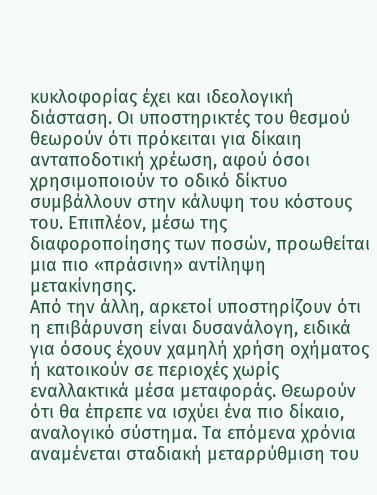κυκλοφορίας έχει και ιδεολογική διάσταση. Οι υποστηρικτές του θεσμού θεωρούν ότι πρόκειται για δίκαιη ανταποδοτική χρέωση, αφού όσοι χρησιμοποιούν το οδικό δίκτυο συμβάλλουν στην κάλυψη του κόστους του. Επιπλέον, μέσω της διαφοροποίησης των ποσών, προωθείται μια πιο «πράσινη» αντίληψη μετακίνησης.
Από την άλλη, αρκετοί υποστηρίζουν ότι η επιβάρυνση είναι δυσανάλογη, ειδικά για όσους έχουν χαμηλή χρήση οχήματος ή κατοικούν σε περιοχές χωρίς εναλλακτικά μέσα μεταφοράς. Θεωρούν ότι θα έπρεπε να ισχύει ένα πιο δίκαιο, αναλογικό σύστημα. Τα επόμενα χρόνια αναμένεται σταδιακή μεταρρύθμιση του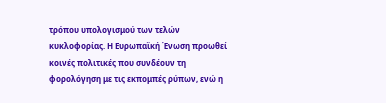τρόπου υπολογισμού των τελών κυκλοφορίας. Η Ευρωπαϊκή Ένωση προωθεί κοινές πολιτικές που συνδέουν τη φορολόγηση με τις εκπομπές ρύπων, ενώ η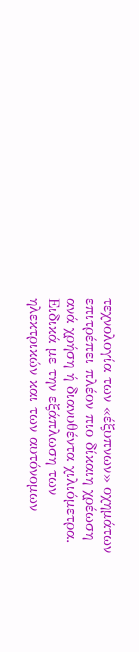τεχνολογία των «έξυπνων» οχημάτων επιτρέπει πλέον πιο δίκαιη χρέωση ανά χρήση ή διανυθέντα χιλιόμετρα. Ειδικά με την εξάπλωση των ηλεκτρικών και των αυτόνομων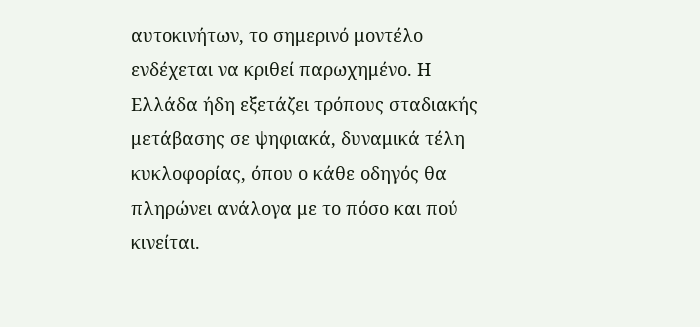αυτοκινήτων, το σημερινό μοντέλο ενδέχεται να κριθεί παρωχημένο. Η Ελλάδα ήδη εξετάζει τρόπους σταδιακής μετάβασης σε ψηφιακά, δυναμικά τέλη κυκλοφορίας, όπου ο κάθε οδηγός θα πληρώνει ανάλογα με το πόσο και πού κινείται.